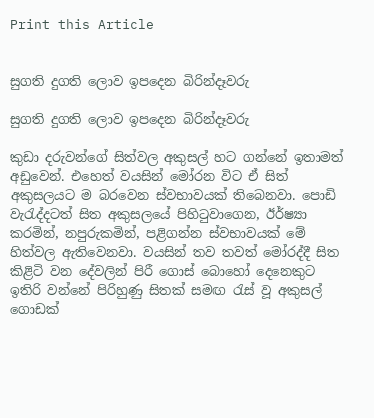Print this Article


සුගති දුගති ලොව ඉපදෙන බිරින්දෑවරු

සුගති දුගති ලොව ඉපදෙන බිරින්දෑවරු

කුඩා දරුවන්ගේ සිත්වල අකුසල් හට ගන්නේ ඉතාමත් අඩුවෙන්. එහෙත් වයසින් මෝරන විට ඒ සිත් අකුසලයට ම බරවෙන ස්වභාවයක් තිබෙනවා. පොඩි වැරැද්දටත් සිත අකුසලයේ පිහිටුවාගෙන, ඊර්ෂ්‍යා කරමින්, නපුරුකමින්, පළිගන්න ස්වභාවයක් මේ හිත්වල ඇතිවෙනවා. වයසින් තව තවත් මෝරද්දී සිත කිළිටි වන දේවලින් පිරී ගොස් බොහෝ දෙනෙකුට ඉතිරි වන්නේ පිරිහුණු සිතක් සමඟ රැස් වූ අකුසල් ගොඩක්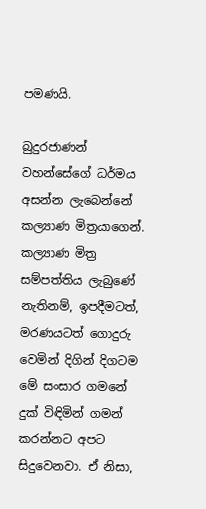පමණයි.

බුදුරජාණන් වහන්සේගේ ධර්මය අසන්න ලැබෙන්නේ කල්‍යාණ මිත්‍රයාගෙන්. කල්‍යාණ මිත්‍ර සම්පත්තිය ලැබුණේ නැතිනම්, ඉපදීමටත්, මරණයටත් ගොදුරු වෙමින් දිගින් දිගටම මේ සංසාර ගමනේ දුක් විඳිමින් ගමන් කරන්නට අපට සිදුවෙනවා. ඒ නිසා,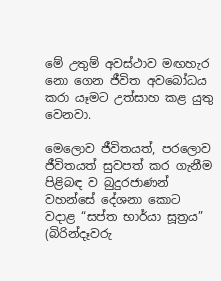මේ උතුම් අවස්ථාව මඟහැර නො ගෙන ජීවිත අවබෝධය කරා යෑමට උත්සාහ කළ යුතු වෙනවා.

මෙලොව ජීවිතයත්, පරලොව ජීවිතයත් සුවපත් කර ගැනීම පිළිබඳ ව බුදුරජාණන් වහන්සේ දේශනා කොට වදාළ “සප්ත භාර්යා සූත්‍රය” (බිරින්දෑවරු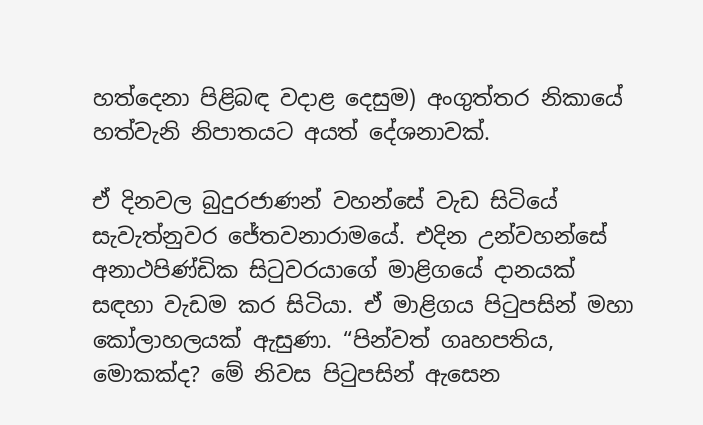හත්දෙනා පිළිබඳ වදාළ දෙසුම) අංගුත්තර නිකායේ හත්වැනි නිපාතයට අයත් දේශනාවක්.

ඒ දිනවල බුදුරජාණන් වහන්සේ වැඩ සිටියේ සැවැත්නුවර ජේතවනාරාමයේ. එදින උන්වහන්සේ අනාථපිණ්ඩික සිටුවරයාගේ මාළිගයේ දානයක් සඳහා වැඩම කර සිටියා. ඒ මාළිගය පිටුපසින් මහා කෝලාහලයක් ඇසුණා. “පින්වත් ගෘහපතිය, මොකක්ද? මේ නිවස පිටුපසින් ඇසෙන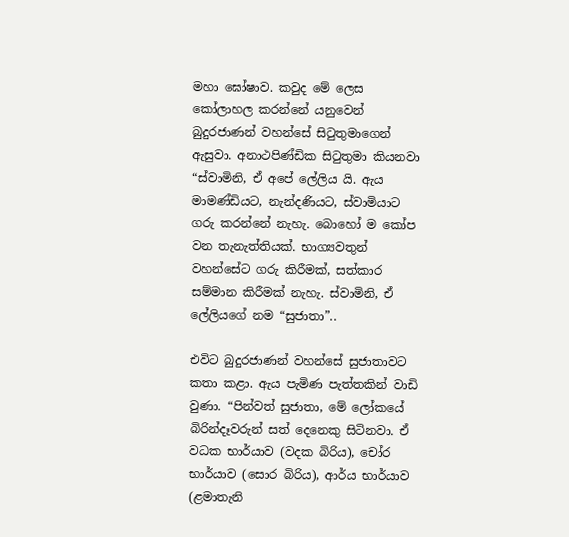මහා ඝෝෂාව. කවුද මේ ලෙස කෝලාහල කරන්නේ යනුවෙන් බුදුරජාණන් වහන්සේ සිටුතුමාගෙන් ඇසුවා. අනාථපිණ්ඩික සිටුතුමා කියනවා “ස්වාමිනි, ඒ අපේ ලේලිය යි. ඇය මාමණ්ඩියට, නැන්දණියට, ස්වාමියාට ගරු කරන්නේ නැහැ. බොහෝ ම කෝප වන තැනැත්තියක්. භාග්‍යවතුන් වහන්සේට ගරු කිරීමක්, සත්කාර සම්මාන කිරීමක් නැහැ. ස්වාමිනි, ඒ ලේලියගේ නම “සුජාතා”..

එවිට බුදුරජාණන් වහන්සේ සුජාතාවට කතා කළා. ඇය පැමිණ පැත්තකින් වාඩි වුණා. “පින්වත් සුජාතා, මේ ලෝකයේ බිරින්දෑවරුන් සත් දෙනෙකු සිටිනවා. ඒ වධක භාර්යාව (වදක බිරිය), චෝර භාර්යාව (සොර බිරිය), ආර්ය භාර්යාව (ළමාතැනි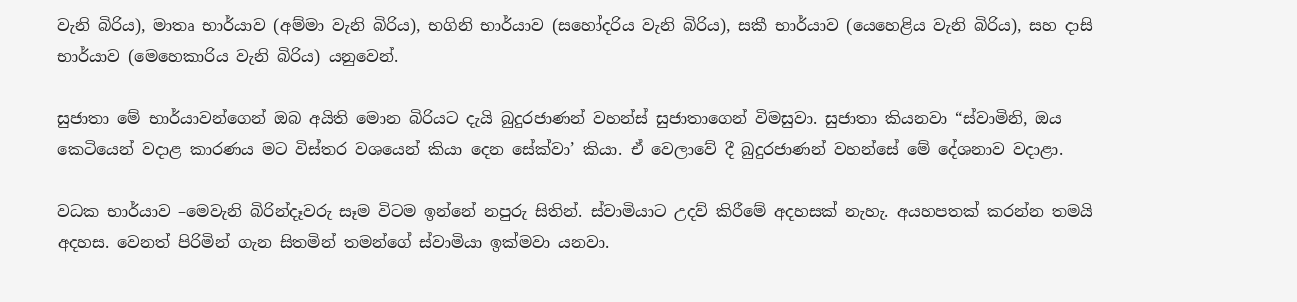වැනි බිරිය), මාතෘ භාර්යාව (අම්මා වැනි බිරිය), භගිනි භාර්යාව (සහෝදරිය වැනි බිරිය), සකී භාර්යාව (යෙහෙළිය වැනි බිරිය), සහ දාසි භාර්යාව (මෙහෙකාරිය වැනි බිරිය) යනුවෙන්.

සුජාතා මේ භාර්යාවන්ගෙන් ඔබ අයිති මොන බිරියට දැයි බුදුරජාණන් වහන්ස් සුජාතාගෙන් විමසුවා. සුජාතා කියනවා “ස්වාමිනි, ඔය කෙටියෙන් වදාළ කාරණය මට විස්තර වශයෙන් කියා දෙන සේක්වා’ කියා. ඒ වෙලාවේ දී බුදුරජාණන් වහන්සේ මේ දේශනාව වදාළා.

වධක භාර්යාව –මෙවැනි බිරින්දෑවරු සෑම විටම ඉන්නේ නපුරු සිතින්. ස්වාමියාට උදව් කිරීමේ අදහසක් නැහැ. අයහපතක් කරන්න තමයි අදහස. වෙනත් පිරිමින් ගැන සිතමින් තමන්ගේ ස්වාමියා ඉක්මවා යනවා.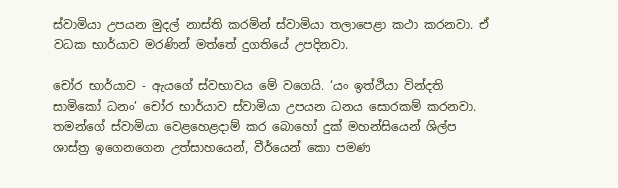ස්වාමියා උපයන මුදල් නාස්ති කරමින් ස්වාමියා තලාපෙළා කථා කරනවා. ඒ වධක භාර්යාව මරණින් මත්තේ දුගතියේ උපදිනවා.

චෝර භාර්යාව - ඇයගේ ස්වභාවය මේ වගෙයි. ‘යං ඉත්ථියා වින්දති සාමිකෝ ධනං’ චෝර භාර්යාව ස්වාමියා උපයන ධනය සොරකම් කරනවා. තමන්ගේ ස්වාමියා වෙළහෙළදාම් කර බොහෝ දුක් මහන්සියෙන් ශිල්ප ශාස්ත්‍ර ඉගෙනගෙන උත්සාහයෙන්, වීර්යෙන් කො පමණ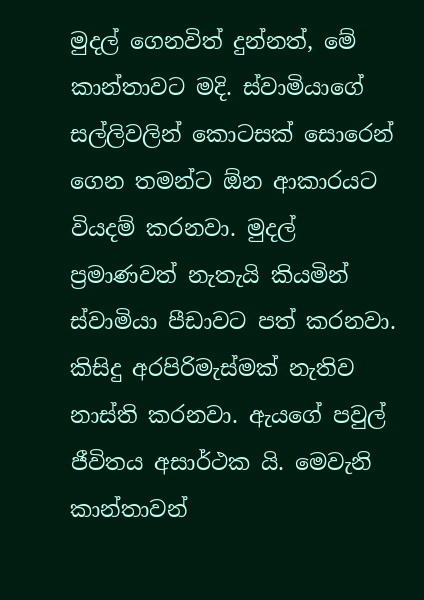මුදල් ගෙනවිත් දුන්නත්, මේ කාන්තාවට මදි. ස්වාමියාගේ සල්ලිවලින් කොටසක් සොරෙන් ගෙන තමන්ට ඕන ආකාරයට වියදම් කරනවා. මුදල් ප්‍රමාණවත් නැතැයි කියමින් ස්වාමියා පීඩාවට පත් කරනවා. කිසිදු අරපිරිමැස්මක් නැතිව නාස්ති කරනවා. ඇයගේ පවුල් ජීවිතය අසාර්ථක යි. මෙවැනි කාන්තාවන්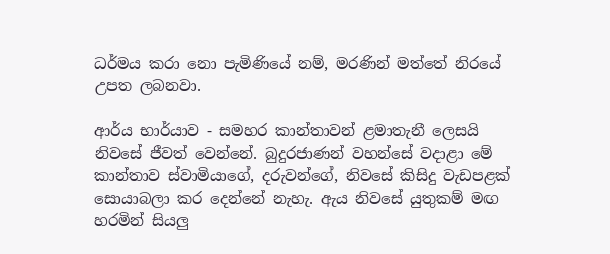ධර්මය කරා නො පැමිණියේ නම්, මරණින් මත්තේ නිරයේ උපත ලබනවා.

ආර්ය භාර්යාව - සමහර කාන්තාවන් ළමාතැනී ලෙසයි නිවසේ ජීවත් වෙන්නේ. බුදුරජාණන් වහන්සේ වදාළා මේ කාන්තාව ස්වාමියාගේ, දරුවන්ගේ, නිවසේ කිසිදු වැඩපළක් සොයාබලා කර දෙන්නේ නැහැ. ඇය නිවසේ යුතුකම් මඟ හරමින් සියලු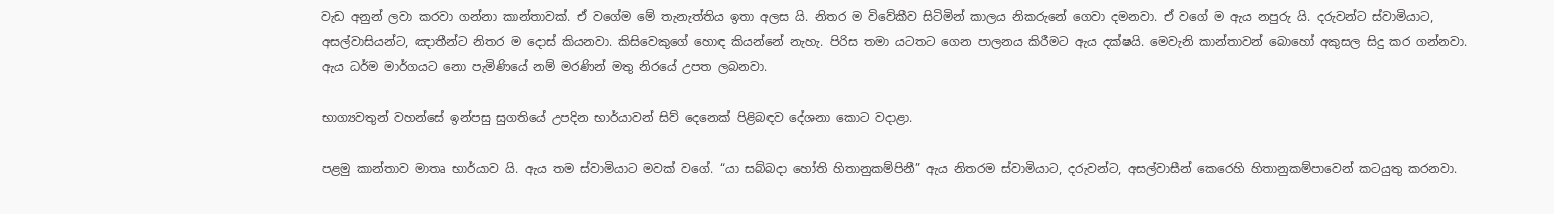වැඩ අනුන් ලවා කරවා ගන්නා කාන්තාවක්. ඒ වගේම මේ තැනැත්තිය ඉතා අලස යි. නිතර ම විවේකීව සිටිමින් කාලය නිකරුනේ ගෙවා දමනවා. ඒ වගේ ම ඇය නපුරු යි. දරුවන්ට ස්වාමියාට, අසල්වාසියන්ට, ඤාතීන්ට නිතර ම දොස් කියනවා. කිසිවෙකුගේ හොඳ කියන්නේ නැහැ. පිරිස තමා යටතට ගෙන පාලනය කිරීමට ඇය දක්ෂයි. මෙවැනි කාන්තාවන් බොහෝ අකුසල සිදු කර ගන්නවා. ඇය ධර්ම මාර්ගයට නො පැමිණියේ නම් මරණින් මතු නිරයේ උපත ලබනවා.

භාග්‍යවතුන් වහන්සේ ඉන්පසු සුගතියේ උපදින භාර්යාවන් සිව් දෙනෙක් පිළිබඳව දේශනා කොට වදාළා.

පළමු කාන්තාව මාතෘ භාර්යාව යි. ඇය තම ස්වාමියාට මවක් වගේ. “යා සබ්බදා හෝති හිතානුකම්පිනී” ඇය නිතරම ස්වාමියාට, දරුවන්ට, අසල්වාසීන් කෙරෙහි හිතානුකම්පාවෙන් කටයුතු කරනවා.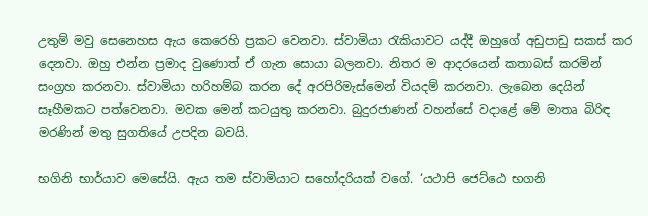උතුම් මවු සෙනෙහස ඇය කෙරෙහි ප්‍රකට වෙනවා. ස්වාමියා රැකියාවට යද්දී ඔහුගේ අඩුපාඩු සකස් කර දෙනවා. ඔහු එන්න ප්‍රමාද වුණොත් ඒ ගැන සොයා බලනවා. නිතර ම ආදරයෙන් කතාබස් කරමින් සංග්‍රහ කරනවා. ස්වාමියා හරිහම්බ කරන දේ අරපිරිමැස්මෙන් වියදම් කරනවා. ලැබෙන දෙයින් සෑහීමකට පත්වෙනවා. මවක මෙන් කටයුතු කරනවා. බුදුරජාණන් වහන්සේ වදාළේ මේ මාතෘ බිරිඳ මරණින් මතු සුගතියේ උපදින බවයි.

භගිනි භාර්යාව මෙසේයි. ඇය තම ස්වාමියාට සහෝදරියක් වගේ. ‘යථාපි ජෙට්ඨෙ භගනි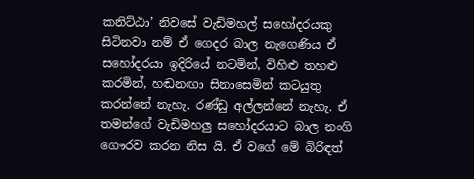කනිට්ඨා’ නිවසේ වැඩිමහල් සහෝදරයකු සිටිනවා නම් ඒ ගෙදර බාල නැගෙණිය ඒ සහෝදරයා ඉදිරියේ නටමින්, විහිළු තහළු කරමින්, හඬනඟා සිනාසෙමින් කටයුතු කරන්නේ නැහැ. රණ්ඩු අල්ලන්නේ නැහැ. ඒ තමන්ගේ වැඩිමහලු සහෝදරයාට බාල නංගි ගෞරව කරන නිස යි. ඒ වගේ මේ බිරිඳත්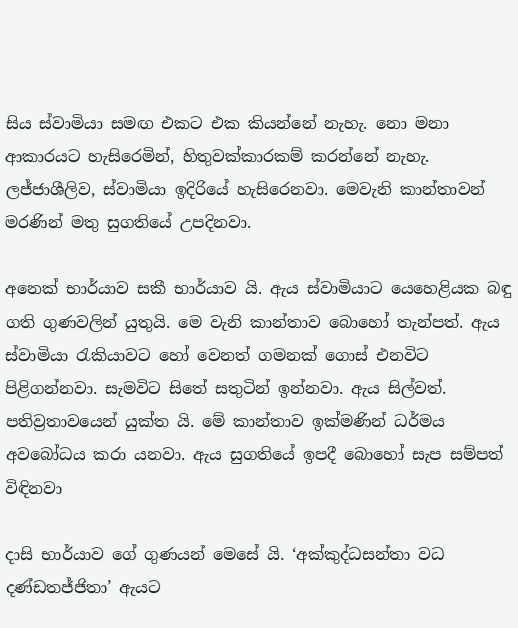සිය ස්වාමියා සමඟ එකට එක කියන්නේ නැහැ. නො මනා ආකාරයට හැසිරෙමින්, හිතුවක්කාරකම් කරන්නේ නැහැ. ලජ්ජාශීලිව, ස්වාමියා ඉදිරියේ හැසිරෙනවා. මෙවැනි කාන්තාවන් මරණින් මතු සුගතියේ උපදිනවා.

අනෙක් භාර්යාව සකී භාර්යාව යි. ඇය ස්වාමියාට යෙහෙළියක බඳු ගති ගුණවලින් යුතුයි. මෙ වැනි කාන්තාව බොහෝ තැන්පත්. ඇය ස්වාමියා රැකියාවට හෝ වෙනත් ගමනක් ගොස් එනවිට පිළිගන්නවා. සැමවිට සිතේ සතුටින් ඉන්නවා. ඇය සිල්වත්. පතිව්‍රතාවයෙන් යුක්ත යි. මේ කාන්තාව ඉක්මණින් ධර්මය අවබෝධය කරා යනවා. ඇය සුගතියේ ඉපදී බොහෝ සැප සම්පත් විඳිනවා

දාසි භාර්යාව ගේ ගුණයන් මෙසේ යි. ‘අක්කුද්ධසන්තා වධ දණ්ඩතජ්ජිතා’ ඇයට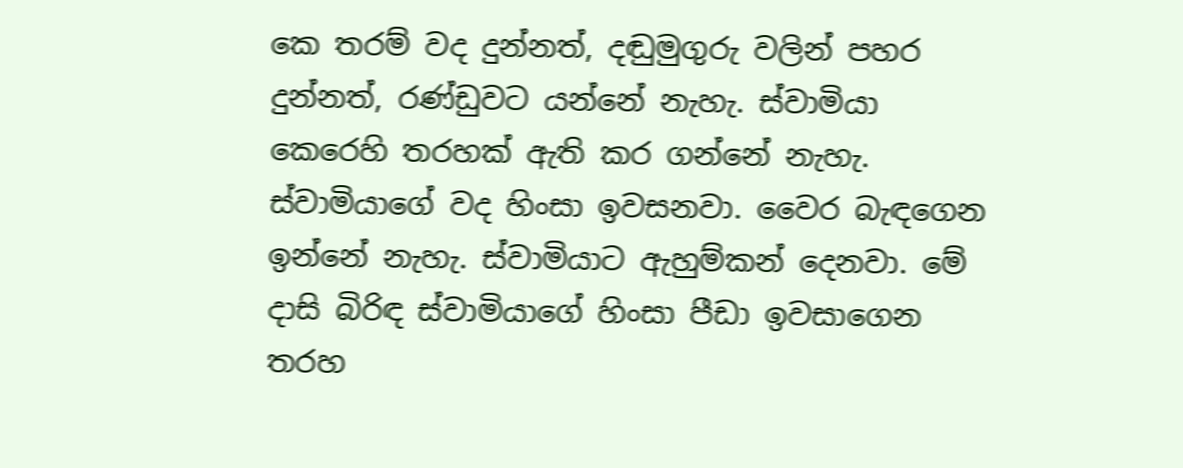කෙ තරම් වද දුන්නත්, දඬුමුගුරු වලින් පහර දුන්නත්, රණ්ඩුවට යන්නේ නැහැ. ස්වාමියා කෙරෙහි තරහක් ඇති කර ගන්නේ නැහැ. ස්වාමියාගේ වද හිංසා ඉවසනවා. වෛර බැඳගෙන ඉන්නේ නැහැ. ස්වාමියාට ඇහුම්කන් දෙනවා. මේ දාසි බිරිඳ ස්වාමියාගේ හිංසා පීඩා ඉවසාගෙන තරහ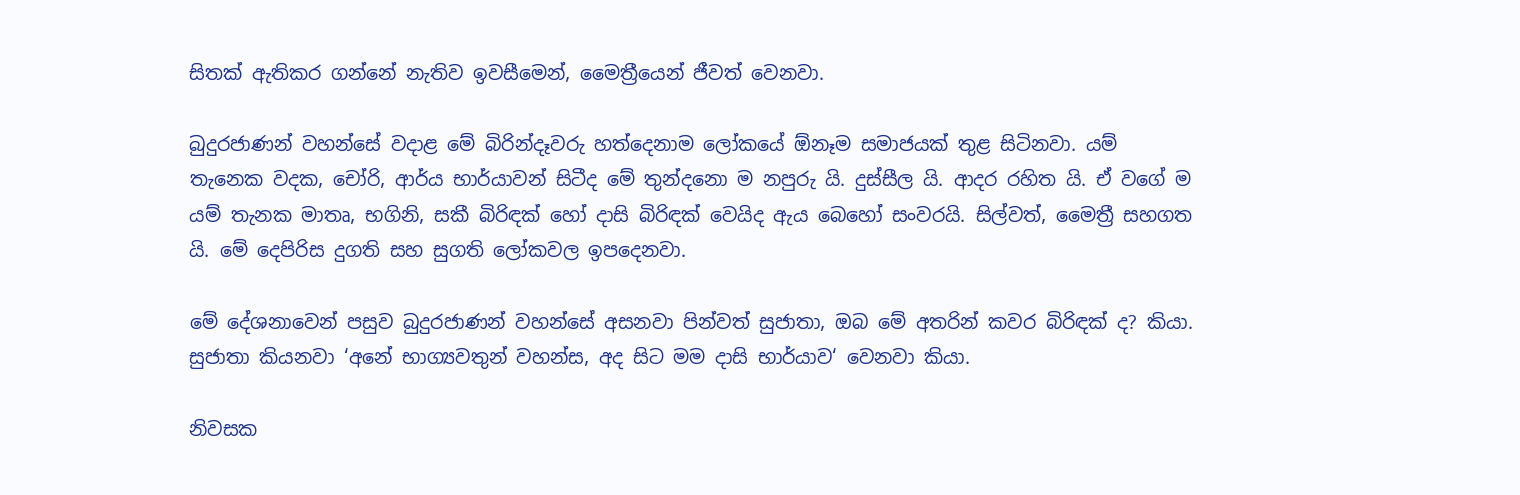සිතක් ඇතිකර ගන්නේ නැතිව ඉවසීමෙන්, මෛත්‍රීයෙන් ජීවත් වෙනවා.

බුදුරජාණන් වහන්සේ වදාළ මේ බිරින්දෑවරු හත්දෙනාම ලෝකයේ ඕනෑම සමාජයක් තුළ සිටිනවා. යම් තැනෙක වදක, චෝරි, ආර්ය භාර්යාවන් සිටීද මේ තුන්දනො ම නපුරු යි. දුස්සීල යි. ආදර රහිත යි. ඒ වගේ ම යම් තැනක මාතෘ, භගිනි, සකී බිරිඳක් හෝ දාසි බිරිඳක් වෙයිද ඇය බෙහෝ සංවරයි. සිල්වත්, මෛත්‍රී සහගත යි. මේ දෙපිරිස දුගති සහ සුගති ලෝකවල ඉපදෙනවා.

මේ දේශනාවෙන් පසුව බුදුරජාණන් වහන්සේ අසනවා පින්වත් සුජාතා, ඔබ මේ අතරින් කවර බිරිඳක් ද? කියා. සුජාතා කියනවා ‘අනේ භාග්‍යවතුන් වහන්ස, අද සිට මම දාසි භාර්යාව‘ වෙනවා කියා.

නිවසක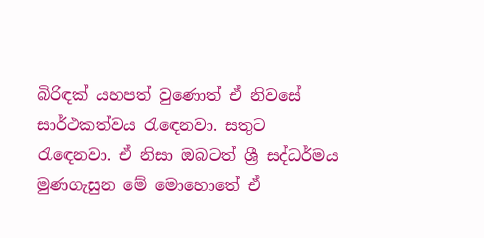බිරිඳක් යහපත් වුණොත් ඒ නිවසේ සාර්ථකත්වය රැඳෙනවා. සතුට රැඳෙනවා. ඒ නිසා ඔබටත් ශ්‍රී සද්ධර්මය මුණගැසුන මේ මොහොතේ ඒ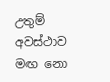උතුම් අවස්ථාව මඟ නො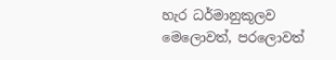හැර ධර්මානුකූලව මෙලොවත්, පරලොවත්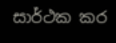සාර්ථක කර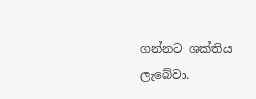ගන්නට ශක්තිය ලැබේවා.